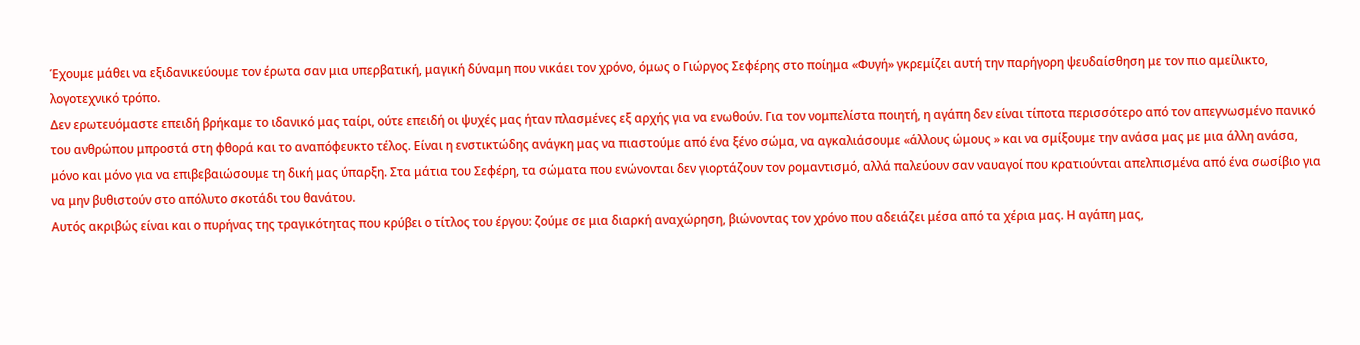Έχουμε μάθει να εξιδανικεύουμε τον έρωτα σαν μια υπερβατική, μαγική δύναμη που νικάει τον χρόνο, όμως ο Γιώργος Σεφέρης στο ποίημα «Φυγή» γκρεμίζει αυτή την παρήγορη ψευδαίσθηση με τον πιο αμείλικτο, λογοτεχνικό τρόπο.
Δεν ερωτευόμαστε επειδή βρήκαμε το ιδανικό μας ταίρι, ούτε επειδή οι ψυχές μας ήταν πλασμένες εξ αρχής για να ενωθούν. Για τον νομπελίστα ποιητή, η αγάπη δεν είναι τίποτα περισσότερο από τον απεγνωσμένο πανικό του ανθρώπου μπροστά στη φθορά και το αναπόφευκτο τέλος. Είναι η ενστικτώδης ανάγκη μας να πιαστούμε από ένα ξένο σώμα, να αγκαλιάσουμε «άλλους ώμους » και να σμίξουμε την ανάσα μας με μια άλλη ανάσα, μόνο και μόνο για να επιβεβαιώσουμε τη δική μας ύπαρξη. Στα μάτια του Σεφέρη, τα σώματα που ενώνονται δεν γιορτάζουν τον ρομαντισμό, αλλά παλεύουν σαν ναυαγοί που κρατιούνται απελπισμένα από ένα σωσίβιο για να μην βυθιστούν στο απόλυτο σκοτάδι του θανάτου.
Αυτός ακριβώς είναι και ο πυρήνας της τραγικότητας που κρύβει ο τίτλος του έργου: ζούμε σε μια διαρκή αναχώρηση, βιώνοντας τον χρόνο που αδειάζει μέσα από τα χέρια μας. Η αγάπη μας,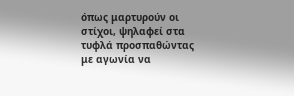όπως μαρτυρούν οι στίχοι, ψηλαφεί στα τυφλά προσπαθώντας με αγωνία να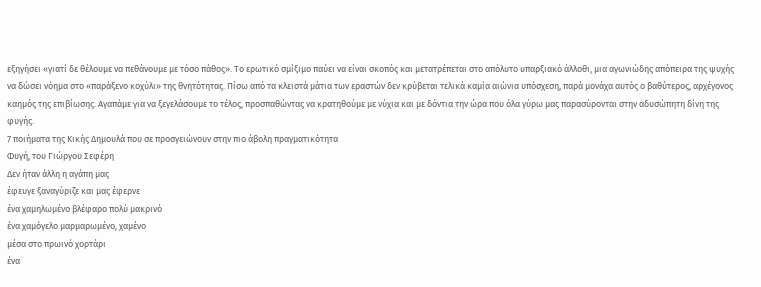εξηγήσει «γιατί δε θέλουμε να πεθάνουμε με τόσο πάθος». Το ερωτικό σμίξιμο παύει να είναι σκοπός και μετατρέπεται στο απόλυτο υπαρξιακό άλλοθι, μια αγωνιώδης απόπειρα της ψυχής να δώσει νόημα στο «παράξενο κοχύλι» της θνητότητας. Πίσω από τα κλειστά μάτια των εραστών δεν κρύβεται τελικά καμία αιώνια υπόσχεση, παρά μονάχα αυτός ο βαθύτερος, αρχέγονος καημός της επιβίωσης. Αγαπάμε για να ξεγελάσουμε το τέλος, προσπαθώντας να κρατηθούμε με νύχια και με δόντια την ώρα που όλα γύρω μας παρασύρονται στην αδυσώπητη δίνη της φυγής.
7 ποιήματα της Κικής Δημουλά που σε προσγειώνουν στην πιο άβολη πραγματικότητα
Φυγή, του Γιώργου Σεφέρη
Δεν ήταν άλλη η αγάπη μας
έφευγε ξαναγύριζε και μας έφερνε
ένα χαμηλωμένο βλέφαρο πολύ μακρινό
ένα χαμόγελο μαρμαρωμένο, χαμένο
μέσα στο πρωινό χορτάρι
ένα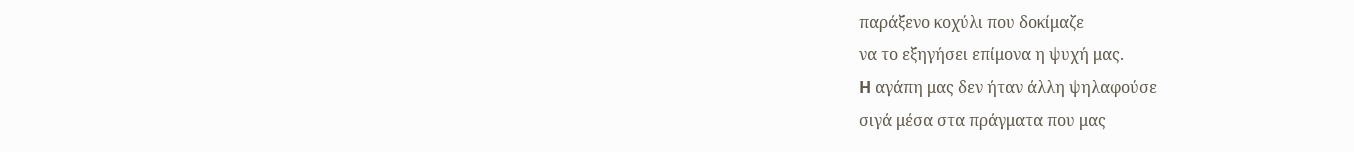παράξενο κοχύλι που δοκίμαζε
να το εξηγήσει επίμονα η ψυχή μας.
H αγάπη μας δεν ήταν άλλη ψηλαφούσε
σιγά μέσα στα πράγματα που μας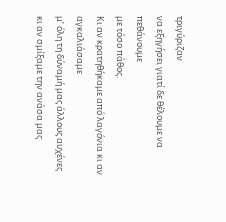τριγύριζαν
να εξηγήσει γιατί δε θέλουμε να πεθάνουμε
με τόσο πάθος.
Kι αν κρατηθήκαμε από λαγόνια κι αν αγκαλιάσαμε
μ’ όλη τη δύναμή μας άλλους αυχένες
κι αν σμίξαμε την ανάσα μας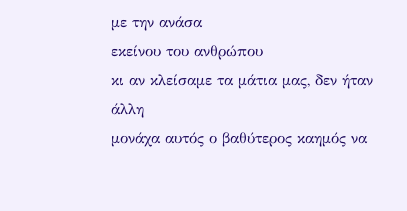με την ανάσα
εκείνου του ανθρώπου
κι αν κλείσαμε τα μάτια μας, δεν ήταν άλλη
μονάχα αυτός ο βαθύτερος καημός να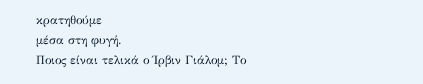κρατηθούμε
μέσα στη φυγή.
Ποιος είναι τελικά ο Ίρβιν Γιάλομ; Το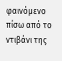φαινόμενο πίσω από το ντιβάνι της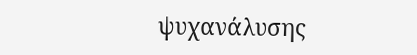ψυχανάλυσης